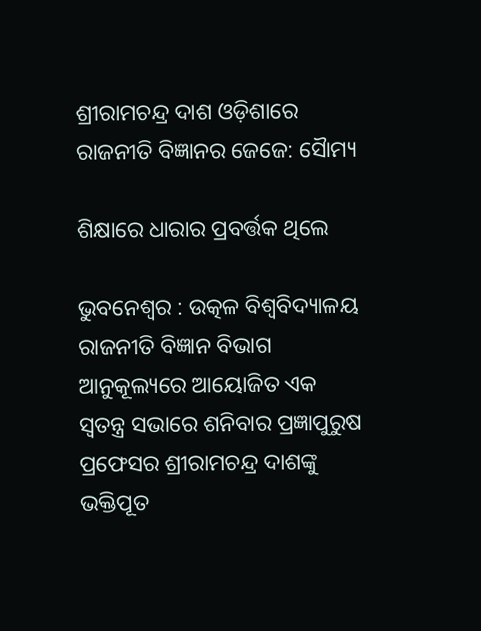ଶ୍ରୀରାମଚନ୍ଦ୍ର ଦାଶ ଓଡ଼ିଶାରେ ରାଜନୀତି ବିଜ୍ଞାନର ଜେଜେ: ସୋୖମ୍ୟ

ଶିକ୍ଷାରେ ଧାରାର ପ୍ରବର୍ତ୍ତକ ଥିଲେ

ଭୁବନେଶ୍ବର : ଉତ୍କଳ ବିଶ୍ବବିଦ୍ୟାଳୟ ରାଜନୀତି ବିଜ୍ଞାନ ବିଭାଗ ଆନୁକୂଲ୍ୟରେ ଆୟୋଜିତ ଏକ ସ୍ବତନ୍ତ୍ର ସଭାରେ ଶନିବାର ପ୍ରଜ୍ଞାପୁରୁଷ ପ୍ରଫେସର ଶ୍ରୀରାମଚନ୍ଦ୍ର ଦାଶଙ୍କୁ ଭକ୍ତିପୂତ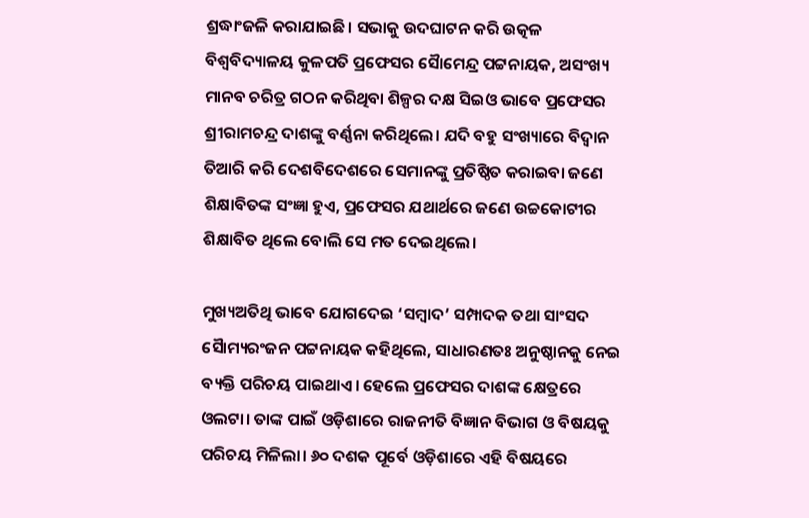ଶ୍ରଦ୍ଧାଂଜଳି କରାଯାଇଛି। ସଭାକୁ ଉଦଘାଟନ କରି ଉତ୍କଳ ବିଶ୍ବବିଦ୍ୟାଳୟ କୁଳପତି ପ୍ରଫେସର ସୋୖମେନ୍ଦ୍ର ପଟ୍ଟନାୟକ, ଅସଂଖ୍ୟ ମାନବ ଚରିତ୍ର ଗଠନ କରିଥିବା ଶିଳ୍ପର ଦକ୍ଷ ସିଇଓ ଭାବେ ପ୍ରଫେସର ଶ୍ରୀରାମଚନ୍ଦ୍ର ଦାଶଙ୍କୁ ବର୍ଣ୍ଣନା କରିଥିଲେ। ଯଦି ବହୁ ସଂଖ୍ୟାରେ ବିଦ୍ବାନ ତିଆରି କରି ଦେଶବିଦେଶରେ ସେମାନଙ୍କୁ ପ୍ରତିଷ୍ଠିତ କରାଇବା ଜଣେ ଶିକ୍ଷାବିତଙ୍କ ସଂଜ୍ଞା ହୁଏ, ପ୍ରଫେସର ଯଥାର୍ଥରେ ଜଣେ ଉଚ୍ଚକୋଟୀର ଶିକ୍ଷାବିତ ଥିଲେ ବୋଲି ସେ ମତ ଦେଇଥିଲେ।

ମୁଖ୍ୟଅତିଥି ଭାବେ ଯୋଗଦେଇ ‘ସମ୍ବାଦ’ ସମ୍ପାଦକ ତଥା ସାଂସଦ ସୋୖମ୍ୟରଂଜନ ପଟ୍ଟନାୟକ କହିଥିଲେ, ସାଧାରଣତଃ ଅନୁଷ୍ଠାନକୁ ନେଇ ବ୍ୟକ୍ତି ପରିଚୟ ପାଇଥାଏ। ହେଲେ ପ୍ରଫେସର ଦାଶଙ୍କ କ୍ଷେତ୍ରରେ ଓଲଟା। ତାଙ୍କ ପାଇଁ ଓଡ଼ିଶାରେ ରାଜନୀତି ବିଜ୍ଞାନ ବିଭାଗ ଓ ବିଷୟକୁ ପରିଚୟ ମିଳିଲା। ୬୦ ଦଶକ ପୂର୍ବେ ଓଡ଼ିଶାରେ ଏହି ବିଷୟରେ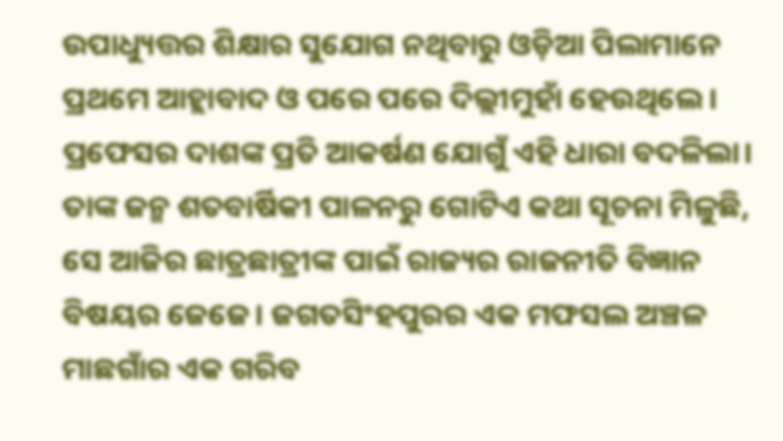ଉପାଧ୍ୟୁତ୍ତର ଶିକ୍ଷାର ସୁଯୋଗ ନଥିବାରୁ ଓଡ଼ିଆ ପିଲାମାନେ ପ୍ରଥମେ ଆହ୍ଲାବାଦ ଓ ପରେ ପରେ ଦିଲ୍ଲୀମୁହାଁ ହେଉଥିଲେ। ପ୍ରଫେସର ଦାଶଙ୍କ ପ୍ରତି ଆକର୍ଷଣ ଯୋଗୁଁ ଏହି ଧାରା ବଦଳିଲା। ତାଙ୍କ ଜନ୍ମ ଶତବାର୍ଷିକୀ ପାଳନରୁ ଗୋଟିଏ କଥା ସୂଚନା ମିଳୁଛି, ସେ ଆଜିର ଛାତ୍ରଛାତ୍ରୀଙ୍କ ପାଇଁ ରାଜ୍ୟର ରାଜନୀତି ବିଜ୍ଞାନ ବିଷୟର ଜେଜେ। ଜଗତସିଂହପୁରର ଏକ ମଫସଲ ଅଞ୍ଚଳ ମାଛଗାଁର ଏକ ଗରିବ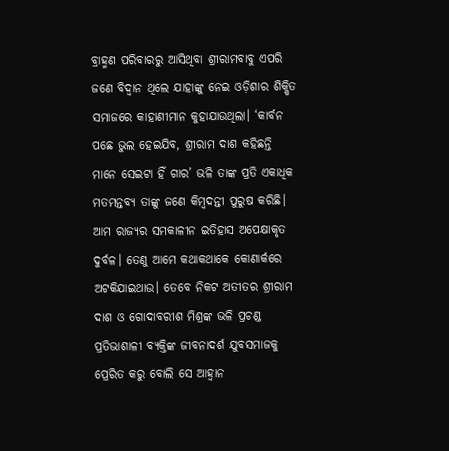ବ୍ରାହ୍ମଣ ପରିବାରରୁ ଆସିଥିବା ଶ୍ରୀରାମବାବୁ ଏପରି ଜଣେ ବିଦ୍ବାନ ଥିଲେ ଯାହାଙ୍କୁ ନେଇ ଓଡ଼ିଶାର ଶିକ୍ଷିତ ସମାଜରେ କାହାଣୀମାନ କୁହାଯାଉଥିଲା। ‘କାର୍ବନ ପଛେ ଭୁଲ ହେଇଯିବ, ଶ୍ରୀରାମ ଦାଶ କହିଛନ୍ତି ମାନେ ସେଇଟା ହିଁ ଗାର’ ଭଳି ତାଙ୍କ ପ୍ରତି ଏକାଧିକ ମତମନ୍ତବ୍ୟ ତାଙ୍କୁ ଜଣେ କିମ୍ବଦନ୍ତୀ ପୁରୁଷ କରିଛି। ଆମ ରାଜ୍ୟର ସମକାଳୀନ ଇତିହାସ ଅପେକ୍ଷାକୃତ ଦୁର୍ବଳ। ତେଣୁ ଆମେ କଥାକଥାକେ କୋଣାର୍କରେ ଅଟକିଯାଇଥାଉ। ତେବେ ନିକଟ ଅତୀତର ଶ୍ରୀରାମ ଦାଶ ଓ ଗୋଦାବରୀଶ ମିଶ୍ରଙ୍କ ଭଳି ପ୍ରଚଣ୍ଡ ପ୍ରତିଭାଶାଳୀ ବ୍ୟକ୍ତିଙ୍କ ଜୀବନାଦର୍ଶ ଯୁବସମାଜକୁ ପ୍ରେରିତ କରୁ ବୋଲି ସେ ଆହ୍ବାନ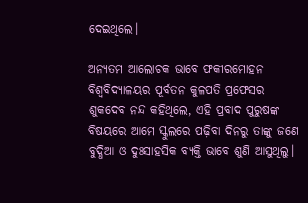ଦେଇଥିଲେ।

ଅନ୍ୟତମ ଆଲୋଚକ ଭାବେ ଫକୀରମୋହନ ବିଶ୍ବବିଦ୍ୟାଳୟର ପୂର୍ବତନ କୁଳପତି ପ୍ରଫେସର ଶୁକଦେବ ନନ୍ଦ କହିଥିଲେ, ଏହି ପ୍ରବାଦ ପୁରୁଷଙ୍କ ବିଷୟରେ ଆମେ ସ୍କୁଲରେ ପଢ଼ିବା ଦିନରୁ ତାଙ୍କୁ ଜଣେ ବୁଦ୍ଧିଆ ଓ ଦୁଃସାହସିକ ବ୍ୟକ୍ତି ଭାବେ ଶୁଣି ଆସୁଥିଲୁ।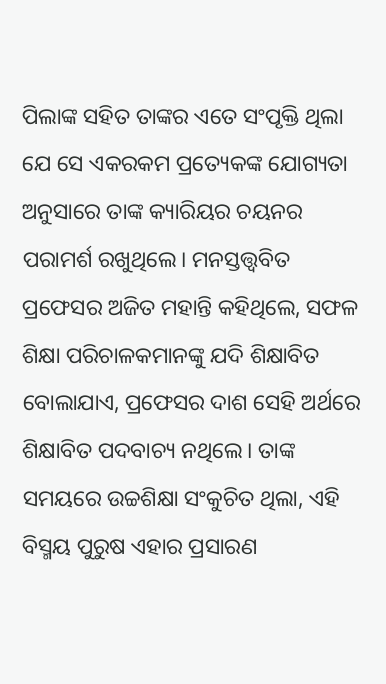ପିଲାଙ୍କ ସହିତ ତାଙ୍କର ଏତେ ସଂପୃକ୍ତି ଥିଲା ଯେ ସେ ଏକରକମ ପ୍ରତ୍ୟେକଙ୍କ ଯୋଗ୍ୟତା ଅନୁସାରେ ତାଙ୍କ କ୍ୟାରିୟର ଚୟନର ପରାମର୍ଶ ରଖୁଥିଲେ। ମନସ୍ତତ୍ତ୍ବବିତ ପ୍ରଫେସର ଅଜିତ ମହାନ୍ତି କହିଥିଲେ, ସଫଳ ଶିକ୍ଷା ପରିଚାଳକମାନଙ୍କୁ ଯଦି ଶିକ୍ଷାବିତ ବୋଲାଯାଏ, ପ୍ରଫେସର ଦାଶ ସେହି ଅର୍ଥରେ ଶିକ୍ଷାବିତ ପଦବାଚ୍ୟ ନଥିଲେ। ତାଙ୍କ ସମୟରେ ଉଚ୍ଚଶିକ୍ଷା ସଂକୁଚିତ ଥିଲା, ଏହି ବିସ୍ମୟ ପୁରୁଷ ଏହାର ପ୍ରସାରଣ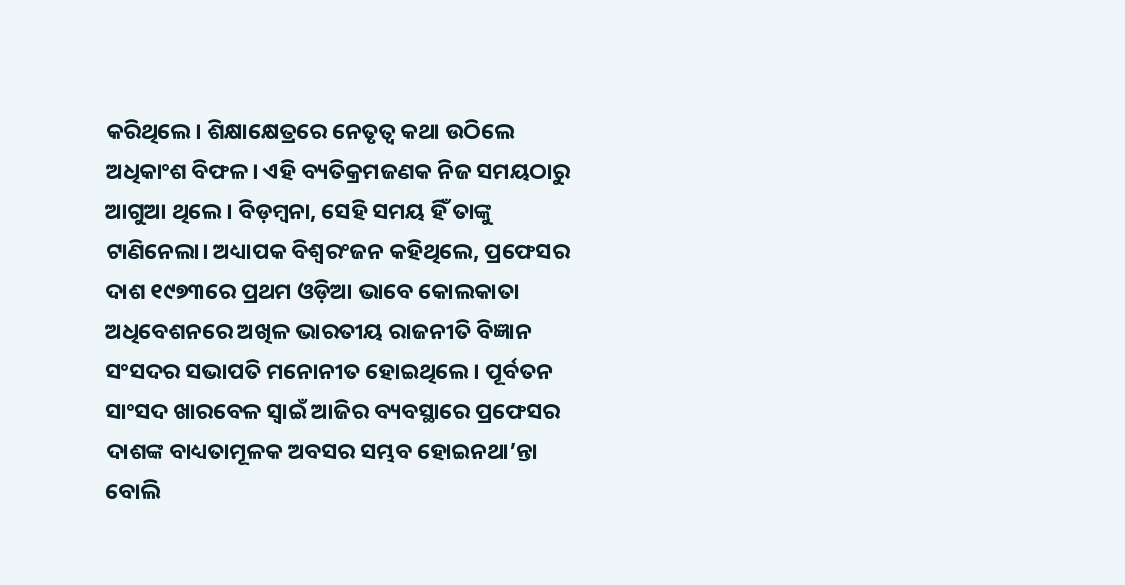କରିଥିଲେ। ଶିକ୍ଷାକ୍ଷେତ୍ରରେ ନେତୃତ୍ବ କଥା ଉଠିଲେ ଅଧିକାଂଶ ବିଫଳ। ଏହି ବ୍ୟତିକ୍ରମଜଣକ ନିଜ ସମୟଠାରୁ ଆଗୁଆ ଥିଲେ। ବିଡ଼ମ୍ବନା, ସେହି ସମୟ ହିଁ ତାଙ୍କୁ ଟାଣିନେଲା। ଅଧ୍ୟାପକ ବିଶ୍ବରଂଜନ କହିଥିଲେ, ପ୍ରଫେସର ଦାଶ ୧୯୭୩ରେ ପ୍ରଥମ ଓଡ଼ିଆ ଭାବେ କୋଲକାତା ଅଧିବେଶନରେ ଅଖିଳ ଭାରତୀୟ ରାଜନୀତି ବିଜ୍ଞାନ ସଂସଦର ସଭାପତି ମନୋନୀତ ହୋଇଥିଲେ। ପୂର୍ବତନ ସାଂସଦ ଖାରବେଳ ସ୍ବାଇଁ ଆଜିର ବ୍ୟବସ୍ଥାରେ ପ୍ରଫେସର ଦାଶଙ୍କ ବାଧ୍ୟତାମୂଳକ ଅବସର ସମ୍ଭବ ହୋଇନଥା’ନ୍ତା ବୋଲି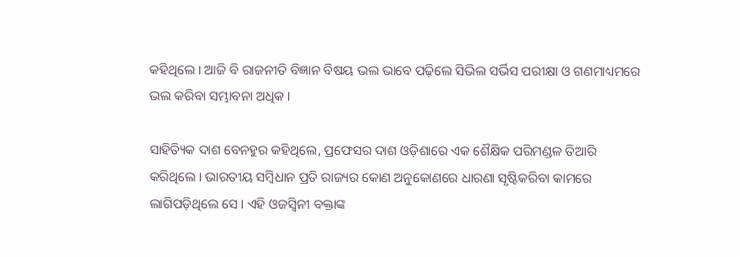କହିଥିଲେ। ଆଜି ବି ରାଜନୀତି ବିଜ୍ଞାନ ବିଷୟ ଭଲ ଭାବେ ପଢ଼ିଲେ ସିଭିଲ ସର୍ଭିସ ପରୀକ୍ଷା ଓ ଗଣମାଧ୍ୟମରେ ଭଲ କରିବା ସମ୍ଭାବନା ଅଧିକ।

ସାହିତ୍ୟିକ ଦାଶ ବେନହୁର କହିଥିଲେ, ପ୍ରଫେସର ଦାଶ ଓଡ଼ିଶାରେ ଏକ ଶୈକ୍ଷିକ ପରିମଣ୍ଡଳ ତିଆରି କରିଥିଲେ। ଭାରତୀୟ ସମ୍ବିଧାନ ପ୍ରତି ରାଜ୍ୟର କୋଣ ଅନୁକୋଣରେ ଧାରଣା ସୃଷ୍ଟିକରିବା କାମରେ ଲାଗିପଡ଼ିଥିଲେ ସେ। ଏହି ଓଜସ୍ବିନୀ ବକ୍ତାଙ୍କ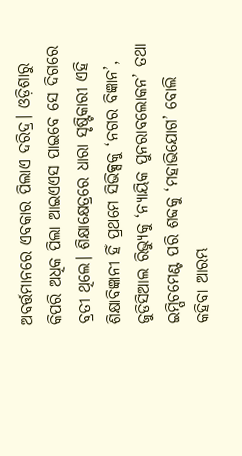ଅବର୍ତ୍ତମାନରେ ଏବକାର ପିଲାଏ ଦରିଦ୍ର। ଓଡ଼ିଶାରୁ କିପରି ଅଧିକ ପିଲା ଆଇଏଏସ ପାଇବେ ସେ ଦିଗରେ ବ୍ରତୀ ଥିଲେ। ଶିକ୍ଷାକ୍ଷେତ୍ରରେ ଧାରା ସୃଷ୍ଟିକାରୀ ଏହି ଶିକ୍ଷାବିଜ୍ଞାନୀ ହିଁ ପ୍ରଥମେ ସିଭିକ୍ସକୁ ‘ନଗର ବିଜ୍ଞାନ’, ଜୁଡିସିଆଲ ରିଭ୍ୟୁକୁ ‘ନ୍ୟାୟିକ ପୁନରାବଲୋକନ’ ତଥା ଇମ୍ପିଚମେଣ୍ଟ ପରି ଶବ୍ଦକୁ ‘ମହାଭିଯୋଗ’ ବୋଲି କହିବା ଆରମ୍ଭ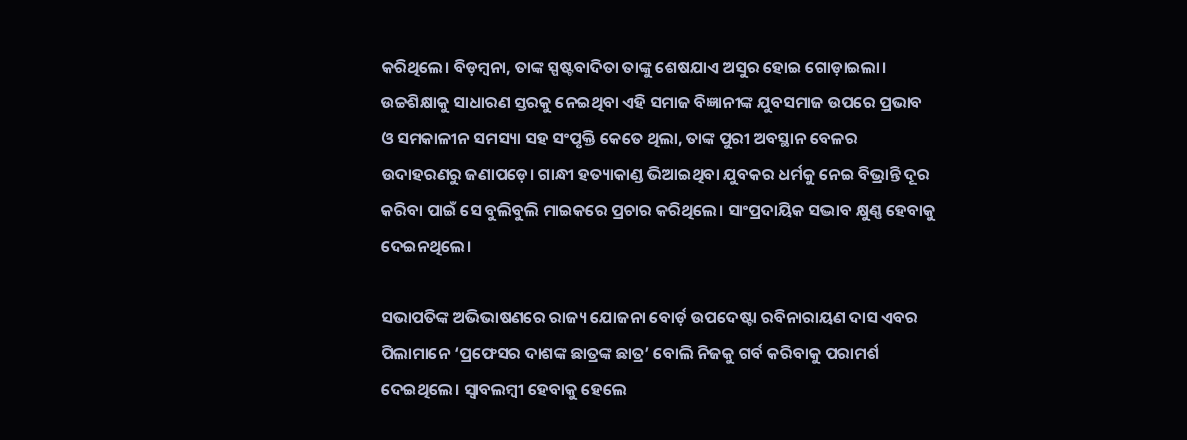କରିଥିଲେ। ବିଡ଼ମ୍ବନା, ତାଙ୍କ ସ୍ପଷ୍ଟବାଦିତା ତାଙ୍କୁ ଶେଷଯାଏ ଅସୁର ହୋଇ ଗୋଡ଼ାଇଲା। ଉଚ୍ଚଶିକ୍ଷାକୁ ସାଧାରଣ ସ୍ତରକୁ ନେଇଥିବା ଏହି ସମାଜ ବିଜ୍ଞାନୀଙ୍କ ଯୁବସମାଜ ଉପରେ ପ୍ରଭାବ ଓ ସମକାଳୀନ ସମସ୍ୟା ସହ ସଂପୃକ୍ତି କେତେ ଥିଲା, ତାଙ୍କ ପୁରୀ ଅବସ୍ଥାନ ବେଳର ଉଦାହରଣରୁ ଜଣାପଡ଼େ। ଗାନ୍ଧୀ ହତ୍ୟାକାଣ୍ଡ ଭିଆଇଥିବା ଯୁବକର ଧର୍ମକୁ ନେଇ ବିଭ୍ରାନ୍ତି ଦୂର କରିବା ପାଇଁ ସେ ବୁଲିବୁଲି ମାଇକରେ ପ୍ରଚାର କରିଥିଲେ। ସାଂପ୍ରଦାୟିକ ସଦ୍ଭାବ କ୍ଷୁଣ୍ଣ ହେବାକୁ ଦେଇନଥିଲେ।

ସଭାପତିଙ୍କ ଅଭିଭାଷଣରେ ରାଜ୍ୟ ଯୋଜନା ବୋର୍ଡ଼ ଉପଦେଷ୍ଟା ରବିନାରାୟଣ ଦାସ ଏବର ପିଲାମାନେ ‘ପ୍ରଫେସର ଦାଶଙ୍କ ଛାତ୍ରଙ୍କ ଛାତ୍ର’ ବୋଲି ନିଜକୁ ଗର୍ବ କରିବାକୁ ପରାମର୍ଶ ଦେଇଥିଲେ। ସ୍ବାବଲମ୍ବୀ ହେବାକୁ ହେଲେ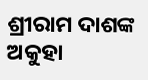ଶ୍ରୀରାମ ଦାଶଙ୍କ ଅକୁହା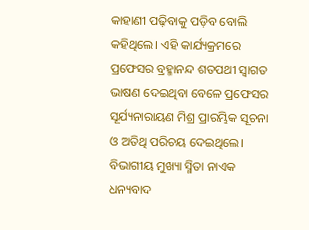କାହାଣୀ ପଢ଼ିବାକୁ ପଡ଼ିବ ବୋଲି କହିଥିଲେ। ଏହି କାର୍ଯ୍ୟକ୍ରମରେ ପ୍ରଫେସର ବ୍ରହ୍ମାନନ୍ଦ ଶତପଥୀ ସ୍ବାଗତ ଭାଷଣ ଦେଇଥିବା ବେଳେ ପ୍ରଫେସର ସୂର୍ଯ୍ୟନାରାୟଣ ମିଶ୍ର ପ୍ରାରମ୍ଭିକ ସୂଚନା ଓ ଅତିଥି ପରିଚୟ ଦେଇଥିଲେ। ବିଭାଗୀୟ ମୁଖ୍ୟା ସ୍ମିତା ନାଏକ ଧନ୍ୟବାଦ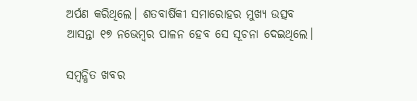ଅର୍ପଣ କରିଥିଲେ। ଶତବାର୍ଷିକୀ ସମାରୋହର ମୁଖ୍ୟ ଉତ୍ସବ ଆସନ୍ତା ୧୭ ନଭେମ୍ବର ପାଳନ ହେବ ସେ ସୂଚନା ଦେଇଥିଲେ।

ସମ୍ବନ୍ଧିତ ଖବର